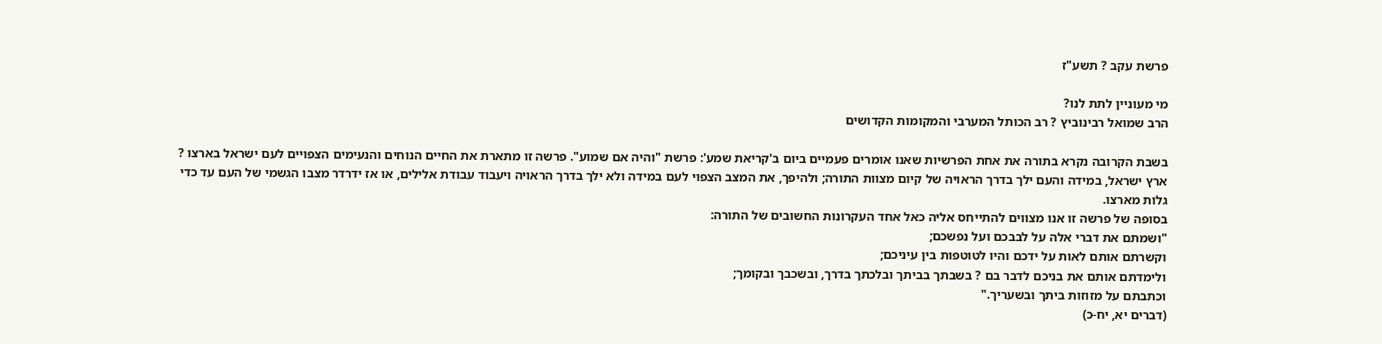פרשת עקב ? תשע"ז

מי מעוניין לתת לנו?
הרב שמואל רבינוביץ ? רב הכותל המערבי והמקומות הקדושים

בשבת הקרובה נקרא בתורה את אחת הפרשיות שאנו אומרים פעמיים ביום ב'קריאת שמע': פרשת "והיה אם שמוע". פרשה זו מתארת את החיים הנוחים והנעימים הצפויים לעם ישראל בארצו ? ארץ ישראל, במידה והעם ילך בדרך הראויה של קיום מצוות התורה; ולהיפך, את המצב הצפוי לעם במידה ולא ילך בדרך הראויה ויעבוד עבודת אלילים, או אז ידרדר מצבו הגשמי של העם עד כדי גלות מארצו.
בסופה של פרשה זו אנו מצווים להתייחס אליה כאל אחד העקרונות החשובים של התורה:
"ושמתם את דברי אלה על לבבכם ועל נפשכם;
וקשרתם אותם לאות על ידכם והיו לטוטפות בין עיניכם;
ולימדתם אותם את בניכם לדבר בם ? בשבתך בביתך ובלכתך בדרך, ובשכבך ובקומך;
וכתבתם על מזוזות ביתך ובשעריך."
(דברים יא, יח-כ)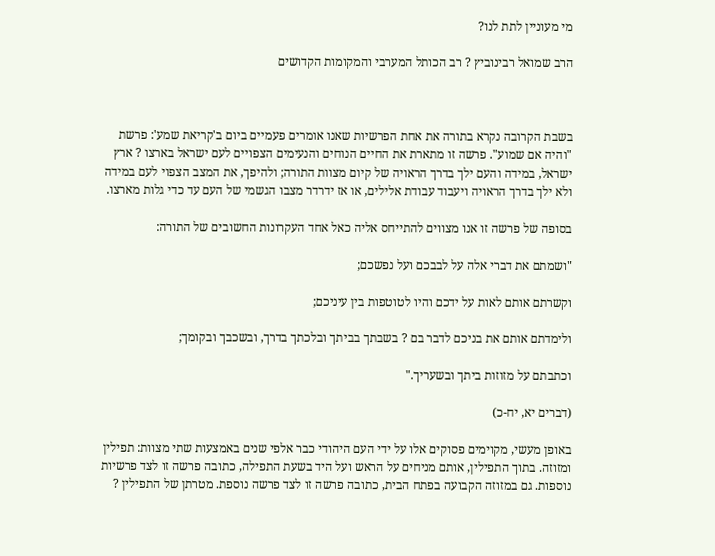מי מעוניין לתת לנו?

הרב שמואל רבינוביץ ? רב הכותל המערבי והמקומות הקדושים



בשבת הקרובה נקרא בתורה את אחת הפרשיות שאנו אומרים פעמיים ביום ב'קריאת שמע': פרשת "והיה אם שמוע". פרשה זו מתארת את החיים הנוחים והנעימים הצפויים לעם ישראל בארצו ? ארץ ישראל, במידה והעם ילך בדרך הראויה של קיום מצוות התורה; ולהיפך, את המצב הצפוי לעם במידה ולא ילך בדרך הראויה ויעבוד עבודת אלילים, או אז ידרדר מצבו הגשמי של העם עד כדי גלות מארצו.

בסופה של פרשה זו אנו מצווים להתייחס אליה כאל אחד העקרונות החשובים של התורה:

"ושמתם את דברי אלה על לבבכם ועל נפשכם;

וקשרתם אותם לאות על ידכם והיו לטוטפות בין עיניכם;

ולימדתם אותם את בניכם לדבר בם ? בשבתך בביתך ובלכתך בדרך, ובשכבך ובקומך;

וכתבתם על מזוזות ביתך ובשעריך."

(דברים יא, יח-כ)

באופן מעשי, מקוימים פסוקים אלו על ידי העם היהודי כבר אלפי שנים באמצעות שתי מצוות: תפילין ומזוזה. בתוך התפילין, אותם מניחים על הראש ועל היד בשעת התפילה, כתובה פרשה זו לצד פרשיות נוספות. גם במזוזה הקבועה בפתח הבית, כתובה פרשה זו לצד פרשה נוספת. מטרתן של התפילין ?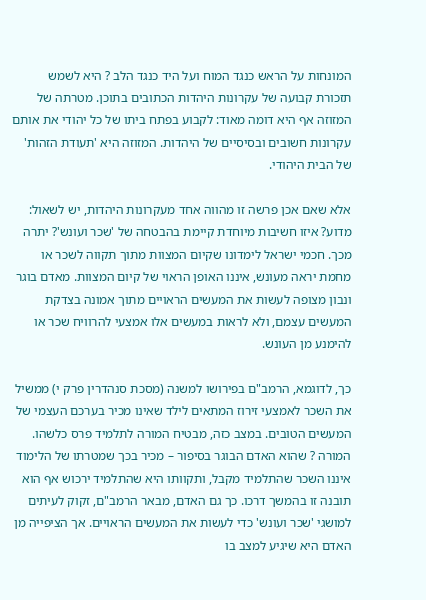המונחות על הראש כנגד המוח ועל היד כנגד הלב ? היא לשמש תזכורת קבועה של עקרונות היהדות הכתובים בתוכן. מטרתה של המזוזה אף היא דומה מאוד: לקבוע בפתח ביתו של כל יהודי את אותם עקרונות חשובים ובסיסיים של היהדות. המזוזה היא 'תעודת הזהות' של הבית היהודי.

אלא שאם אכן פרשה זו מהווה אחד מעקרונות היהדות, יש לשאול: מדוע? איזו חשיבות מיוחדת קיימת בהבטחה של 'שכר ועונש'? יתרה מכך. חכמי ישראל לימדונו שקיום המצוות מתוך תקווה לשכר או מחמת יראה מעונש, איננו האופן הראוי של קיום המצוות. מאדם בוגר ונבון מצופה לעשות את המעשים הראויים מתוך אמונה בצדקת המעשים עצמם, ולא לראות במעשים אלו אמצעי להרוויח שכר או להימנע מן העונש.

כך, לדוגמא, הרמב"ם בפירושו למשנה (מסכת סנהדרין פרק י) ממשיל את השכר לאמצעי זירוז המתאים לילד שאינו מכיר בערכם העצמי של המעשים הטובים. במצב כזה, מבטיח המורה לתלמיד פרס כלשהו. המורה ? שהוא האדם הבוגר בסיפור – מכיר בכך שמטרתו של הלימוד איננו השכר שהתלמיד מקבל, ותקוותו היא שהתלמיד ירכוש אף הוא תובנה זו בהמשך דרכו. כך גם האדם, מבאר הרמב"ם, זקוק לעיתים למושגי 'שכר ועונש' כדי לעשות את המעשים הראויים. אך הציפייה מן האדם היא שיגיע למצב בו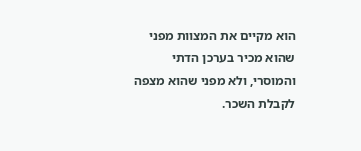הוא מקיים את המצוות מפני שהוא מכיר בערכן הדתי והמוסרי, ולא מפני שהוא מצפה לקבלת השכר.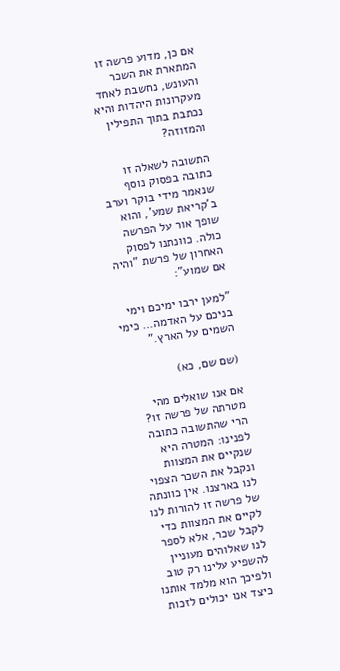אם כן, מדוע פרשה זו המתארת את השכר והעונש, נחשבת לאחד מעקרונות היהדות והיא נכתבת בתוך התפילין והמזוזה?

התשובה לשאלה זו כתובה בפסוק נוסף שנאמר מידי בוקר וערב ב'קריאת שמע', והוא שופך אור על הפרשה כולה. כוונתנו לפסוק האחרון של פרשת "והיה אם שמוע":

"למען ירבו ימיכם וימי בניכם על האדמה… כימי השמים על הארץ."

(שם שם, כא)

אם אנו שואלים מהי מטרתה של פרשה זו? הרי שהתשובה כתובה לפנינו: המטרה היא שנקיים את המצוות ונקבל את השכר הצפוי לנו בארצנו. אין כוונתה של פרשה זו להורות לנו לקיים את המצוות כדי לקבל שכר, אלא לספר לנו שאלוהים מעוניין להשפיע עלינו רק טוב ולפיכך הוא מלמד אותנו כיצד אנו יכולים לזכות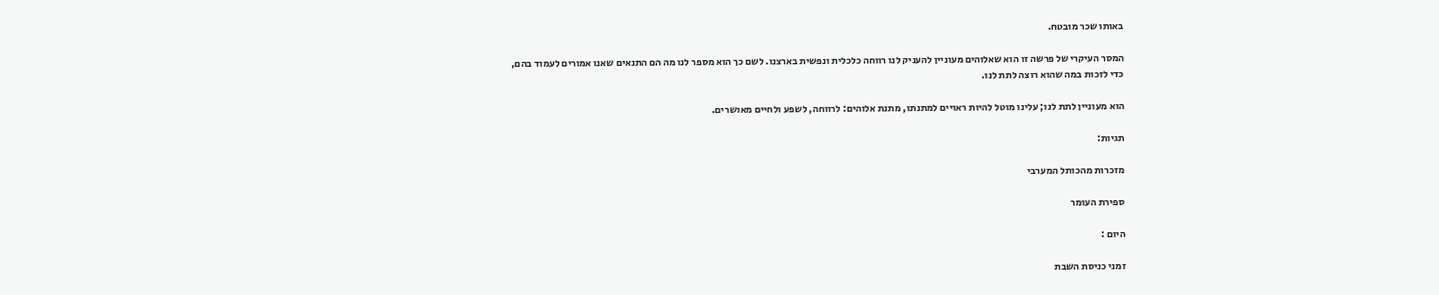באותו שכר מובטח.

המסר העיקרי של פרשה זו הוא שאלוהים מעוניין להעניק לנו רווחה כלכלית ונפשית בארצנו. לשם כך הוא מספר לנו מה הם התנאים שאנו אמורים לעמוד בהם, כדי לזכות במה שהוא רוצה לתת לנו.

הוא מעוניין לתת לנו; עלינו מוטל להיות ראויים למתנתו, מתנת אלוהים: לרווחה, לשפע ולחיים מאושרים.

תגיות:

מזכרות מהכותל המערבי

ספירת העומר

היום :

זמני כניסת השבת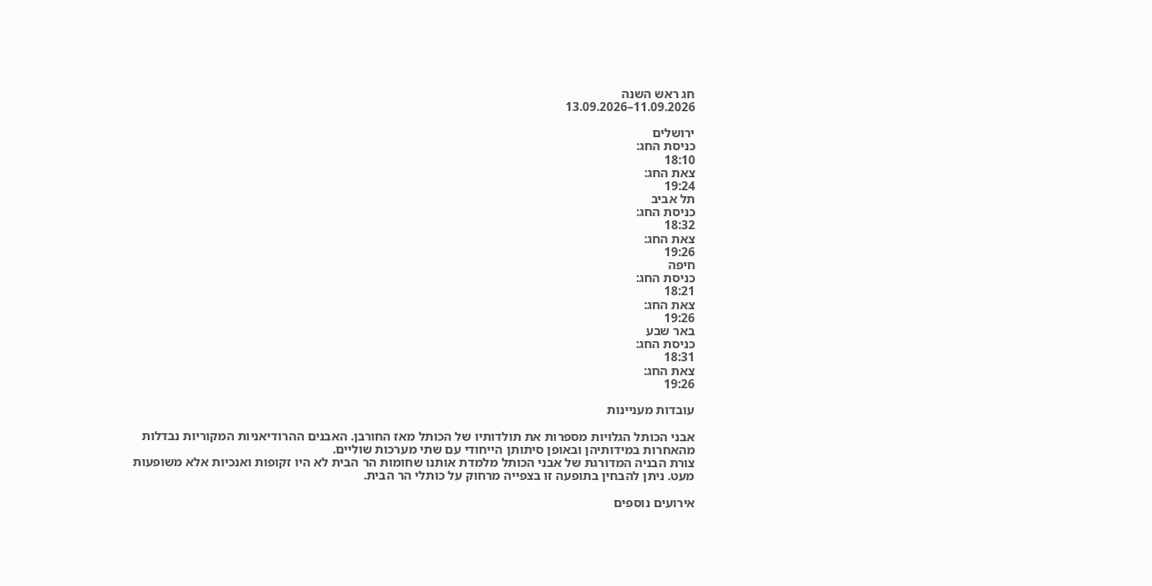חג ראש השנה
11.09.2026–13.09.2026

ירושלים
כניסת החג:
18:10
צאת החג:
19:24
תל אביב
כניסת החג:
18:32
צאת החג:
19:26
חיפה
כניסת החג:
18:21
צאת החג:
19:26
באר שבע
כניסת החג:
18:31
צאת החג:
19:26

עובדות מעניינות

אבני הכותל הגלויות מספרות את תולדותיו של הכותל מאז החורבן. האבנים ההרודיאניות המקוריות נבדלות מהאחרות במידותיהן ובאופן סיתותן הייחודי עם שתי מערכות שוליים.
צורת הבניה המדורגת של אבני הכותל מלמדת אותנו שחומות הר הבית לא היו זקופות ואנכיות אלא משופעות מעט. ניתן להבחין בתופעה זו בצפייה מרחוק על כותלי הר הבית.

אירועים נוספים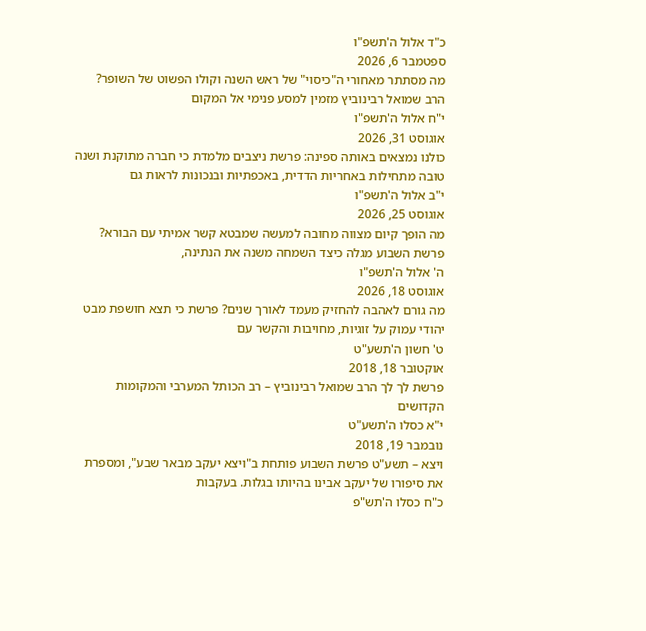כ"ד אלול ה'תשפ"ו
ספטמבר 6, 2026
מה מסתתר מאחורי ה"כיסוי" של ראש השנה וקולו הפשוט של השופר? הרב שמואל רבינוביץ מזמין למסע פנימי אל המקום
י"ח אלול ה'תשפ"ו
אוגוסט 31, 2026
כולנו נמצאים באותה ספינה: פרשת ניצבים מלמדת כי חברה מתוקנת ושנה טובה מתחילות באחריות הדדית, באכפתיות ובנכונות לראות גם
י"ב אלול ה'תשפ"ו
אוגוסט 25, 2026
מה הופך קיום מצווה מחובה למעשה שמבטא קשר אמיתי עם הבורא? פרשת השבוע מגלה כיצד השמחה משנה את הנתינה,
ה' אלול ה'תשפ"ו
אוגוסט 18, 2026
מה גורם לאהבה להחזיק מעמד לאורך שנים? פרשת כי תצא חושפת מבט יהודי עמוק על זוגיות, מחויבות והקשר עם
ט' חשון ה'תשע"ט
אוקטובר 18, 2018
פרשת לך לך הרב שמואל רבינוביץ – רב הכותל המערבי והמקומות הקדושים
י"א כסלו ה'תשע"ט
נובמבר 19, 2018
ויצא – תשע"ט פרשת השבוע פותחת ב"ויצא יעקב מבאר שבע", ומספרת את סיפורו של יעקב אבינו בהיותו בגלות. בעקבות
כ"ח כסלו ה'תש"פ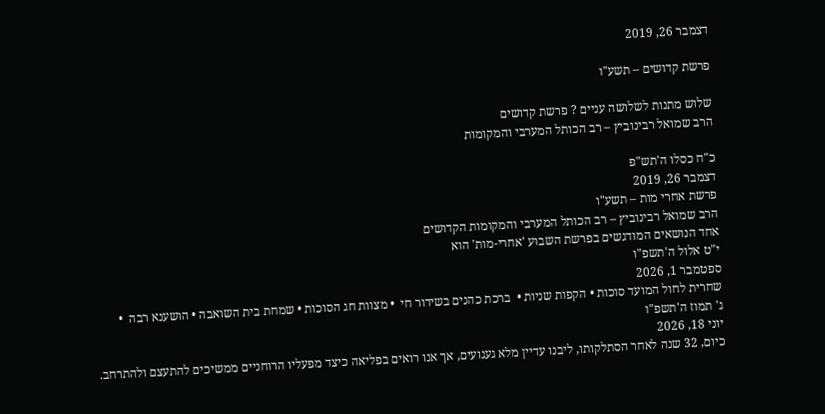דצמבר 26, 2019

פרשת קדושים – תשע"ו

שלוש מתנות לשלושה עניים ? פרשת קדושים
הרב שמואל רבינוביץ – רב הכותל המערבי והמקומות

כ"ח כסלו ה'תש"פ
דצמבר 26, 2019
פרשת אחרי מות – תשע"ו
הרב שמואל רבינוביץ – רב הכותל המערבי והמקומות הקדושים
אחד הנושאים המודגשים בפרשת השבוע 'אחרי-מות' הוא
י"ט אלול ה'תשפ"ו
ספטמבר 1, 2026
שחרית לחול המועד סוכות • הקפות שניות •  ברכת כהנים בשידור חי  • מצוות חג הסוכות • שמחת בית השואבה • הושענא רבה  •
ג' תמוז ה'תשפ"ו
יוני 18, 2026
כיום, 32 שנה לאחר הסתלקותו, ליבנו עדיין מלא געגועים, אך אנו רואים בפליאה כיצד מפעליו הרוחניים ממשיכים להתעצם ולהתרחב.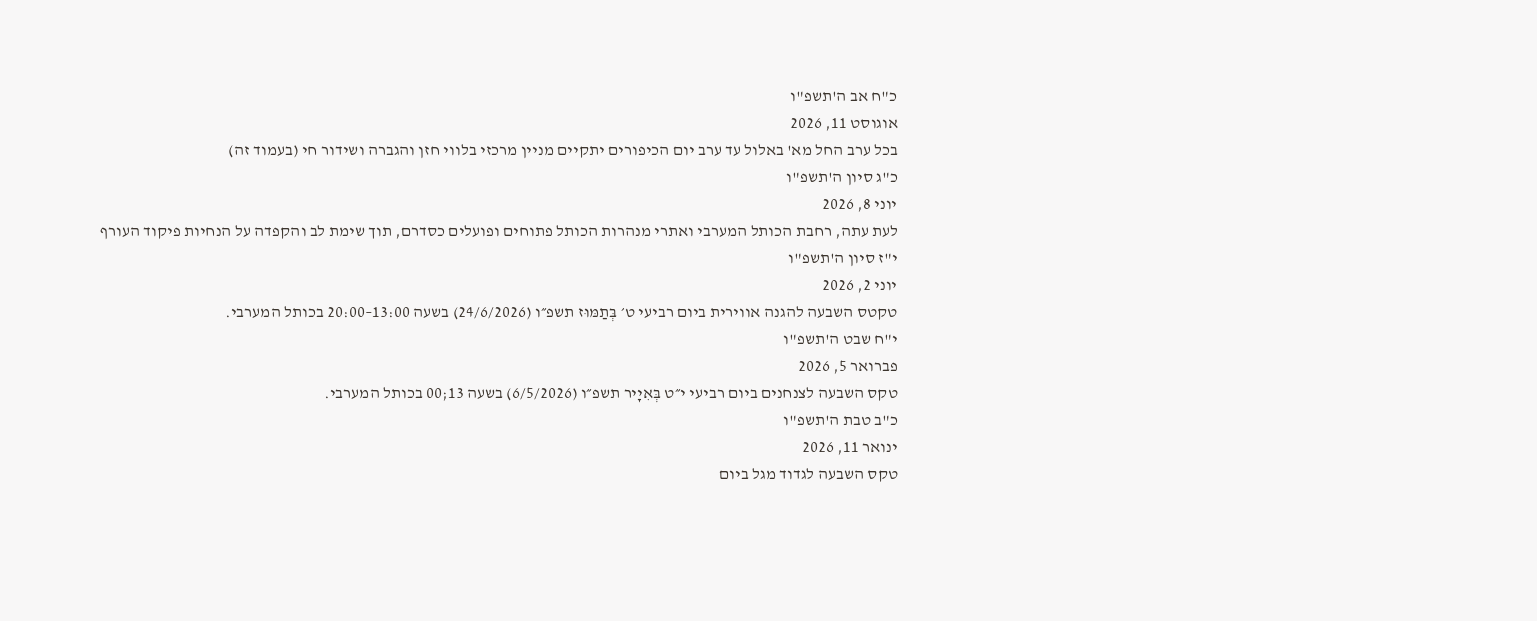כ"ח אב ה'תשפ"ו
אוגוסט 11, 2026
בכל ערב החל מא' באלול עד ערב יום הכיפורים יתקיים מניין מרכזי בלווי חזן והגברה ושידור חי (בעמוד זה)
כ"ג סיון ה'תשפ"ו
יוני 8, 2026
לעת עתה, רחבת הכותל המערבי ואתרי מנהרות הכותל פתוחים ופועלים כסדרם, תוך שימת לב והקפדה על הנחיות פיקוד העורף
י"ז סיון ה'תשפ"ו
יוני 2, 2026
טקטס השבעה להגנה אווירית ביום רביעי ט׳ בְּתַמּוּז תשפ״ו (24/6/2026) בשעה 13:00–20:00 בכותל המערבי.
י"ח שבט ה'תשפ"ו
פברואר 5, 2026
טקס השבעה לצנחנים ביום רביעי י״ט בְּאִיָיר תשפ״ו (6/5/2026) בשעה 13;00 בכותל המערבי.
כ"ב טבת ה'תשפ"ו
ינואר 11, 2026
טקס השבעה לגדוד מגל ביום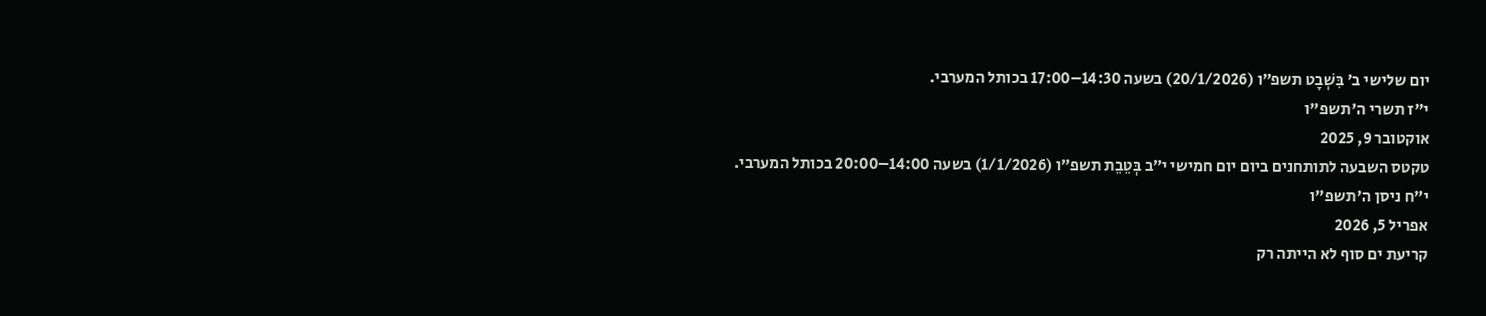יום שלישי ב׳ בִּשְׁבָט תשפ״ו (20/1/2026) בשעה 14:30–17:00 בכותל המערבי.
י"ז תשרי ה'תשפ"ו
אוקטובר 9, 2025
טקטס השבעה לתותחנים ביום יום חמישי י״ב בְּטֵבֵת תשפ״ו (1/1/2026) בשעה 14:00–20:00 בכותל המערבי.
י"ח ניסן ה'תשפ"ו
אפריל 5, 2026
קריעת ים סוף לא הייתה רק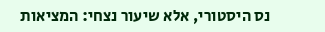נס היסטורי, אלא שיעור נצחי: המציאות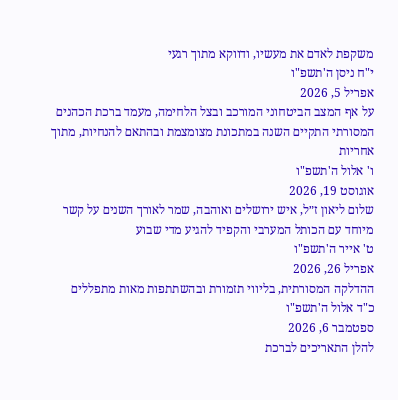משקפת לאדם את מעשיו, ודווקא מתוך רגעי
י"ח ניסן ה'תשפ"ו
אפריל 5, 2026
על אף המצב הביטחוני המורכב ובצל הלחימה, מעמד ברכת הכהנים המסורתי התקיים השנה במתכונת מצומצמת ובהתאם להנחיות, מתוך אחריות
ו' אלול ה'תשפ"ו
אוגוסט 19, 2026
שלום ליאון ז״ל, איש ירושלים ואוהבה, שמר לאורך השנים על קשר מיוחד עם הכותל המערבי והקפיד להגיע מדי שבוע
ט' אייר ה'תשפ"ו
אפריל 26, 2026
ההדלקה המסורתית, בליווי תזמורת ובהשתתפות מאות מתפללים
כ"ד אלול ה'תשפ"ו
ספטמבר 6, 2026
להלן התאריכים לברכת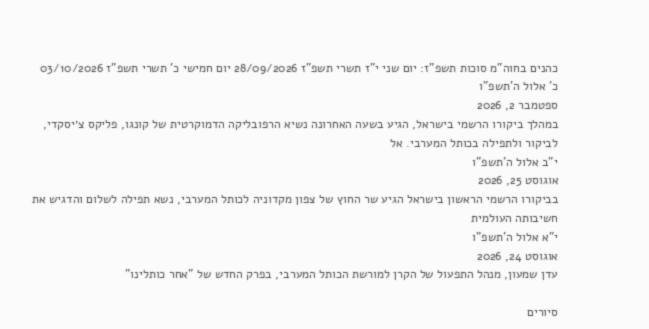כהנים בחוה"מ סוכות תשפ"ז: יום שני י"ז תשרי תשפ"ז 28/09/2026 יום חמישי כ' תשרי תשפ"ז 03/10/2026
כ' אלול ה'תשפ"ו
ספטמבר 2, 2026
במהלך ביקורו הרשמי בישראל, הגיע בשעה האחרונה נשיא הרפובליקה הדמוקרטית של קונגו, פליקס צ׳יסקדי, לביקור ולתפילה בכותל המערבי. אל
י"ב אלול ה'תשפ"ו
אוגוסט 25, 2026
בביקורו הרשמי הראשון בישראל הגיע שר החוץ של צפון מקדוניה לכותל המערבי, נשא תפילה לשלום והדגיש את חשיבותה העולמית
י"א אלול ה'תשפ"ו
אוגוסט 24, 2026
עדן שמעון, מנהל התפעול של הקרן למורשת הכותל המערבי, בפרק החדש של "אחר כותלינו"

סיורים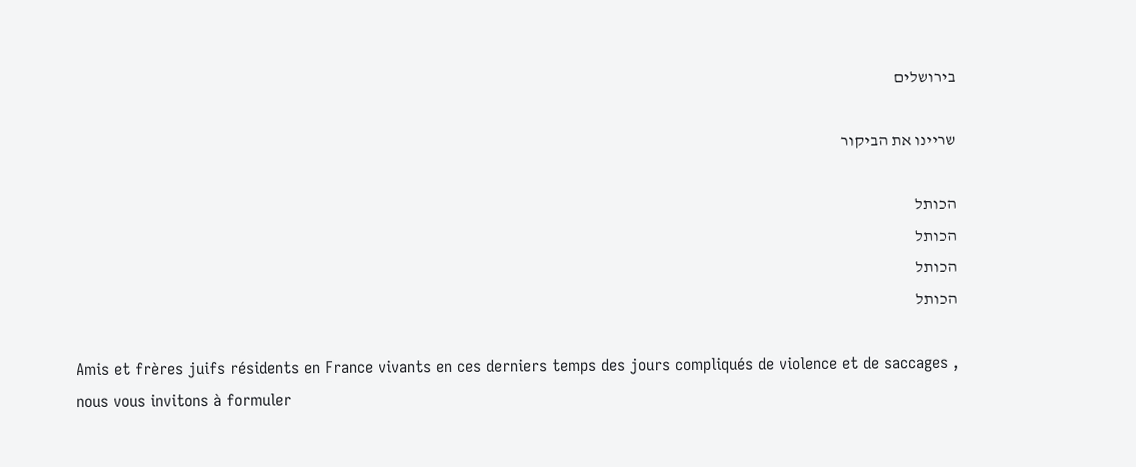בירושלים

שריינו את הביקור

הכותל
הכותל
הכותל
הכותל

Amis et frères juifs résidents en France vivants en ces derniers temps des jours compliqués de violence et de saccages , nous vous invitons à formuler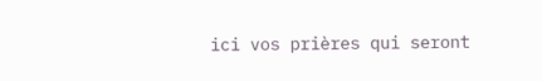ici vos prières qui seront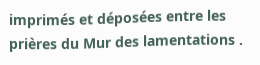imprimés et déposées entre les prières du Mur des lamentations .